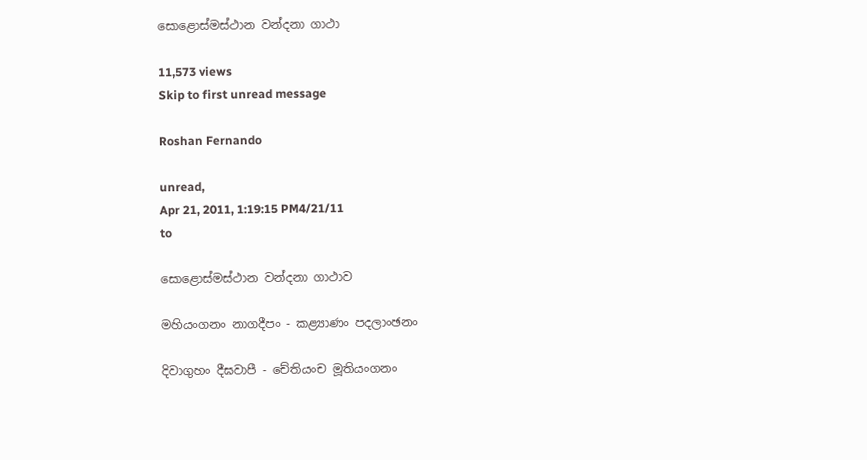සොළොස්මස්ථාන වන්දනා ගාථා

11,573 views
Skip to first unread message

Roshan Fernando

unread,
Apr 21, 2011, 1:19:15 PM4/21/11
to

සොළොස්මස්ථාන වන්දනා ගාථාව

මහියංගනං නාගදීපං - කළ්‍යාණං පදලාංඡනං

දිවාගුහං දීඝවාපී - චේතියංච මූතියංගනං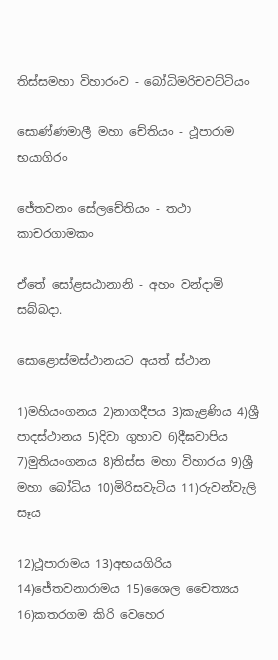තිස්සමහා විහාරංව - බෝධිමරිචවට්ටියං

සොණ්ණමාලී මහා චේතියං - ථූපාරාම භයාගිරං

ජේතවනං සේලචේතියං - තථා කාචරගාමකං

ඒ‍තේ සෝළසඨානානි - අහං වන්දාමි සබ්බදා.

සොළොස්මස්ථානය‍ට අයත් ස්ථාන

1)මහියංගන‍ය 2)නාගදීපය 3)කැළණිය 4)ශ්‍රී පාදස්ථානය 5)දිවා ගුහාව 6)දීඝවාපිය 7)මුතියංගනය 8)තිස්ස මහා විහාරය 9)ශ්‍රී මහා බෝධිය 10)මිරිසවැටිය 11)රුවන්වැලි සෑය

12)ථූපාරාම‍ය 13)අභයගිරිය 14)ජේතවනාරාමය 15)ශෛල චෛත්‍යය 16)කතරගම කිරි වෙහෙර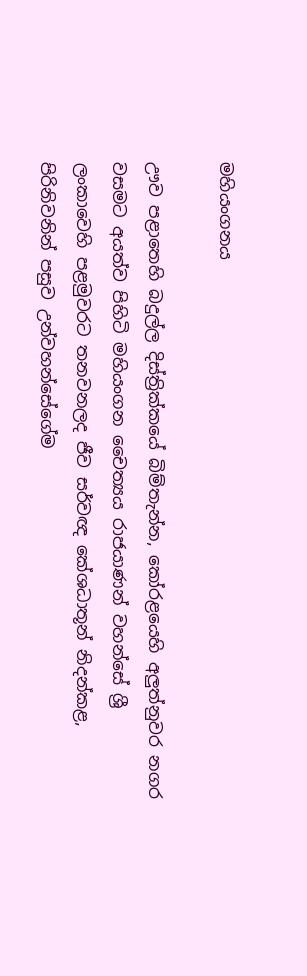මහියංගනය

ඌව පළා‍තෙහි බදුල්ල දිස්ත්‍රික්කයේ බිම්තැන්න, කෝරළයෙහි අලුත්නුවර නගර වසමට අයත්ව පිහිටි මහියංගන චෛත්‍යය රාජයාණන් වහන්සේ ශ්‍රී ලංකාවෙහි පළමුවරට තනවනලද ජීව සර්වඥ කේශධාතූන් නිදන්කළ, පිරිනිවනින් පසුව උන්වහන්සේගේම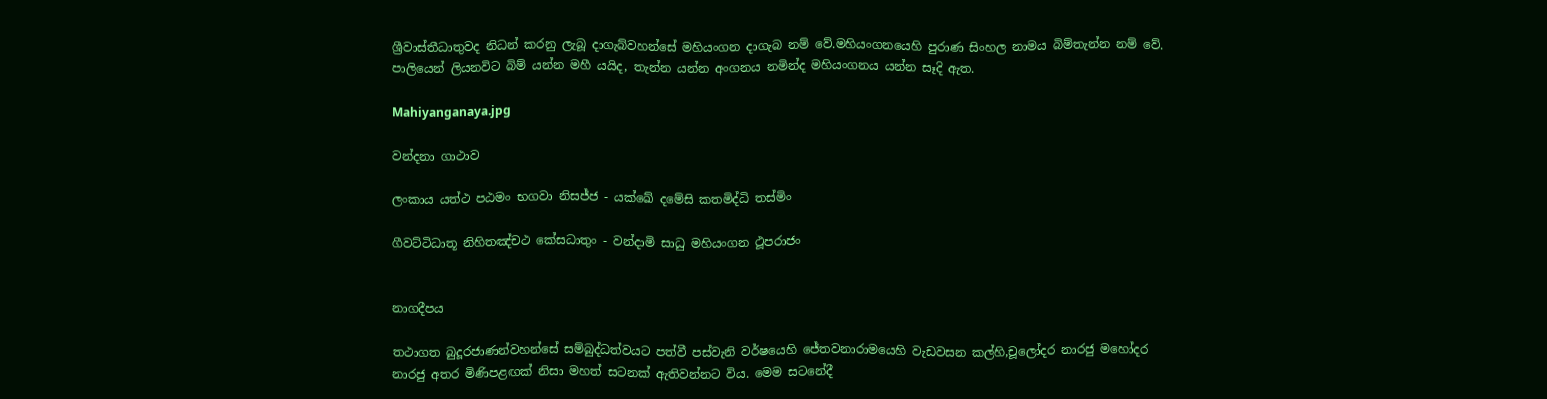ශ්‍රීවාස්තීධාතුවද නිධන් කරනු ලැබූ දාගැබ්වහන්සේ මහියංගන දාගැබ නම් වේ.මහියංගනයෙහි පුරාණ සිංහල නාමය බිම්තැන්න නම් වේ. පාලියෙන් ලියනවිට බිම් යන්න මහී යයිද, තැන්න යන්න අංගනය නමින්ද මහියංගනය යන්න සෑදි ඇත.

Mahiyanganaya.jpg

වන්දනා ගාථාව

ලංකාය යත්ථ පඨමං භගවා නිසජ්ජ - යක්ඛේ දමේසි කතමිද්ධි තස්මිං

ගීවට්ටිධාතූ නිහිතඤ්චථ කේසධාතුං - වන්දාමි සාධු මහියංගන ථූපරාජං


නාගදීපය

තථාගත බුදූරජාණන්වහන්සේ සම්බුද්ධත්වයට පත්වී පස්වැනි වර්ෂයෙහි ජේතවනාරාමයෙහි වැඩවසන කල්හි,චූලෝදර නාරජු මහෝදර නාරජු අතර මිණිපළඟක් නිසා මහත් සටනක් ඇතිවන්නට විය. මෙම සටනේදී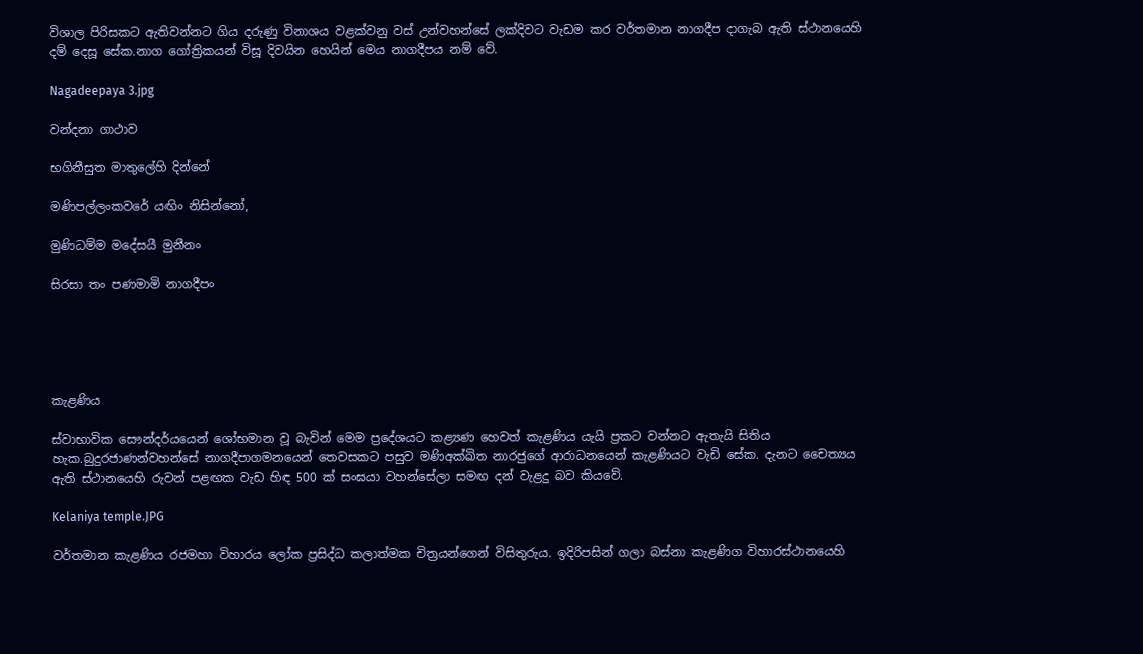විශාල පිරිසකට ඇතිවන්නට ගිය දරුණු විනාශය වළක්වනු වස් උන්වහන්සේ ලක්දිවට වැඩම කර වර්තමාන නාගදීප දාගැබ ඇති ස්ථානයෙහි දම් දෙසූ සේක.නාග ගෝත්‍රිකයන් විසූ දිවයින හෙයින් මෙය නාගදීපය නම් වේ.

Nagadeepaya 3.jpg

වන්දනා ගාථාව

භගිනීසුත මාතුලේහි දින්නේ

මණිපල්ලංකවරේ යඟිං නිසින්නෝ,

මුණිධම්ම මදේසයී මුනීනං

සිරසා තං පණමාමි නාගදීපං





කැළණිය

ස්වාභාවික සෞන්දර්යයෙන් ‍ශෝභමාන වූ බැවින් මෙම ප්‍රදේශයට කළ්‍යණ හෙවත් කැළණි‍ය යැයි ප්‍රකට වන්නට ඇතැයි සිතිය හැක.බුදුරජාණන්වහන්සේ නාගදීපාගමනයෙන් තෙවසක‍ට පසුව මණිඅක්ඛිත නාරජුගේ ආරාධනයෙන් කැළණියට වැඩි සේක. දැනට චෛත්‍යය ඇති ස්ථානයෙහි රුවන් පළඟක වැඩ හිඳ 500 ක් සංඝ‍යා වහන්සේලා සමඟ දන් වැළදු බව කියවේ.

Kelaniya temple.JPG

වර්තමාන කැළණිය රජමහා විහාරය ලෝක ප්‍රසිද්ධ කලාත්මක චිත්‍ර‍යන්ගෙන් විසිතුරුය. ඉදිරිපසින් ගලා බස්නා කැළණිග විහාරස්ථානයෙහි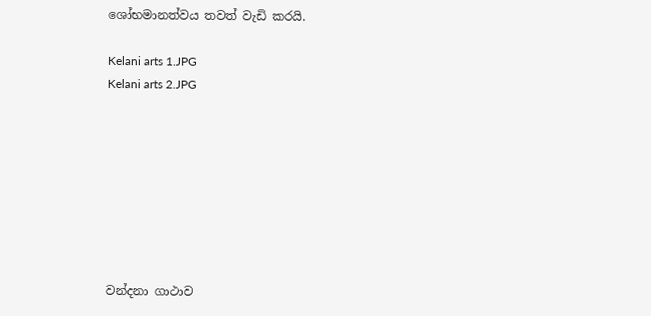ශෝභමානත්වය තවත් වැඩි කරයි.

Kelani arts 1.JPG
Kelani arts 2.JPG








වන්දනා ගාථාව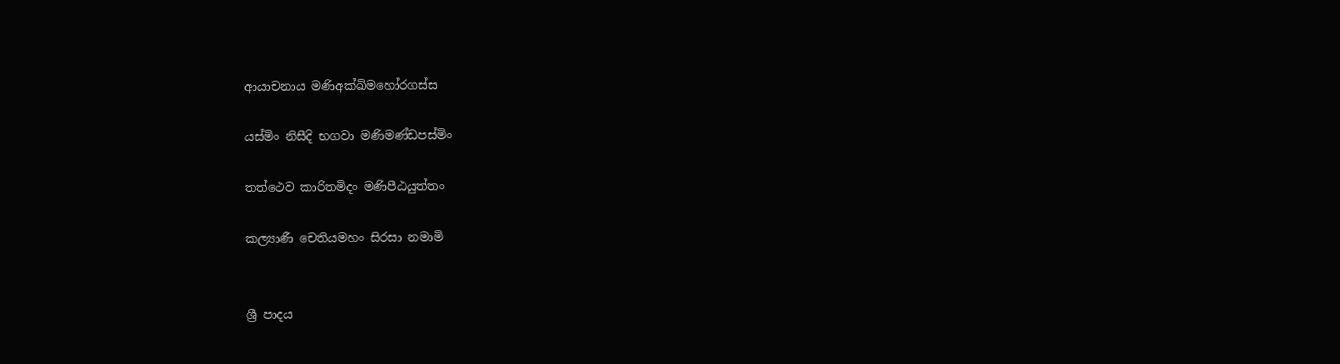ආයාචනාය මණිඅක්ඛිමහෝරගස්ස

යස්මිං නිසීදි භගවා මණිමණ්ඩපස්මිං

තත්ථෙව කාරිතමිදං මණිපීඨයුත්තං

කල්‍යාණී චෙතියමහං සිරසා නමාමි


ශ්‍රී පාදය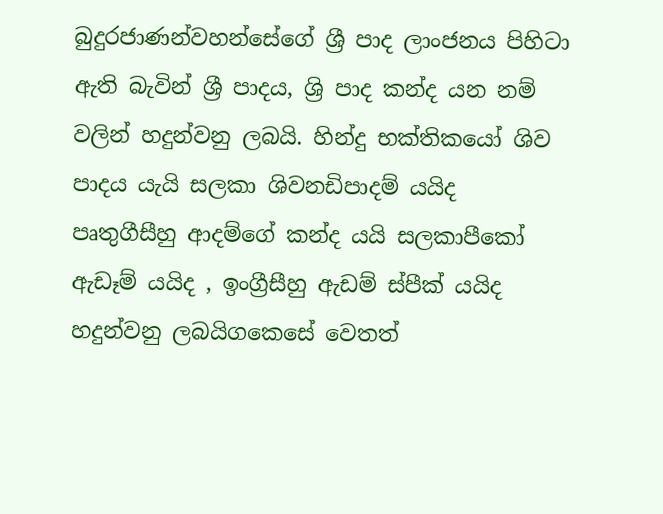බුදුරජාණන්වහන්සේගේ ශ්‍රී පාද ලාංජනය පිහිටා ඇති බැවින් ශ්‍රී පාදය, ශ්‍රි පාද කන්ද යන නම් වලින් හදුන්වනු ලබයි. හින්දු භක්තිකයෝ ශිව පාදය යැයි සලකා ශිවනඩිපාදම් යයිද පෘතුගීසීහු ආදම්ගේ කන්ද යයි සලකාපීකෝ ඇඩෑම් යයිද , ඉංග්‍රීසීහු ඇඩම් ස්පීක් යයිද හදුන්වනු ලබයිගකෙසේ වෙතත්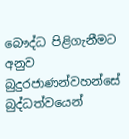බෞද්ධ පිළිගැනීමට අනුව බුදුරජාණන්වහන්සේ බුද්ධත්වයෙන්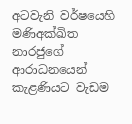අටවැනි වර්ෂයෙහි මණිඅක්ඛිත නාරජුගේ ආරාධනයෙන් කැළණියට වැඩම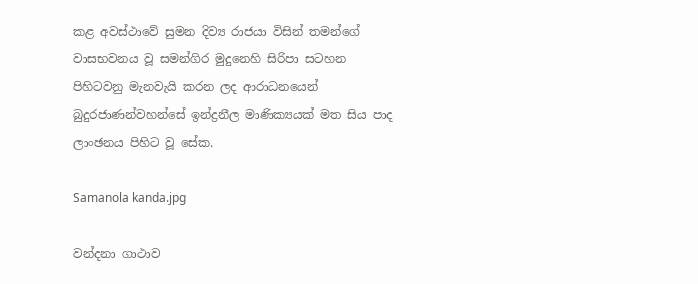කළ අවස්ථාවේ සුමන දිව්‍ය රාජයා විසින් තමන්ගේ වාසභවනය වූ සමන්ගිර මුදුනෙහි සිරිපා ස‍ටහන පිහිටවනු මැනවැයි කරන ලද ආරාධන‍යෙන් බුදුරජාණන්වහන්සේ ඉන්ද්‍රනීල මාණික්‍යයක් මත සිය පාද ලාංඡනය පිහිට වූ ‍‍සේක.

Samanola kanda.jpg

වන්දනා ගාථාව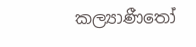කල්‍යාණීතෝ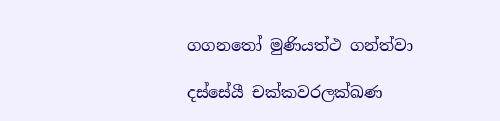ගගනතෝ මුණියත්ථ ගන්ත්වා

දස්සේයී චක්කවරලක්ඛණ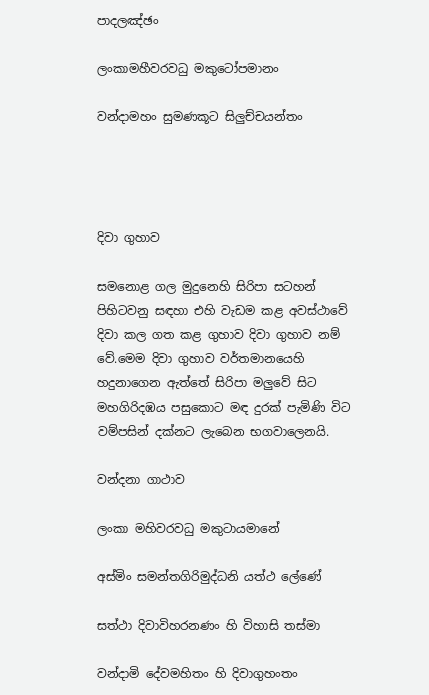පාදලඤ්ඡං

ලංකාමහීවරවධු මකුටෝපමානං

වන්දාමහං සුමණකූට සිලුච්චයන්තං




දිවා ගුහාව

සමනොළ ගල මුදුනෙහි සිරිපා සටහන් පිහිටවනු සඳහා එහි වැඩම කළ අවස්ථාවේ දිවා කල ගත කළ ගුහාව දිවා ගුහාව නම් වේ.මෙම දිවා ගුහාව වර්තමානයෙහි හදුනාගෙන ඇත්තේ සිරිපා මලුවේ සි‍ට මහගිරිදඹය පසුකොට මඳ දුරක් පැමිණි විට වම්පසින් දක්නට ලැබෙන භගවාලෙනයි.

වන්දනා ගාථාව

ලංකා මහිවරවධු මකුටායමානේ

අස්මිං සමන්තගිරිමුද්ධනි යත්ථ ලේණේ

සත්ථා දිවාවිහරනණං හි විහාසි තස්මා

වන්දාමි දේවමහිතං හි දිවාගුහංතං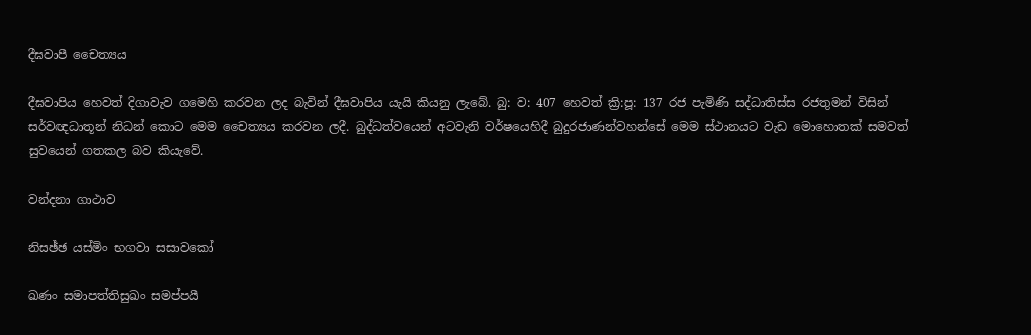දීඝවාපී චෛත්‍යය

දීඝවාපිය හෙවත් දිගාවැව ගමෙහි කරවන ලද බැවින් දීඝවාපිය යැයි කියනු ලැබේ. බු: ව: 407 හෙවත් ක්‍රි:පූ: 137 රජ පැමිණි සද්ධාතිස්ස රජතුමන් විසින් සර්වඥධාතූන් නිධන් කොට මෙම චෛත්‍යය කරවන ලදී. බුද්ධත්වයෙන් අටවැනි වර්ෂයෙහිදී බුදුරජාණන්වහන්සේ මෙම ස්ථානයට වැ‍ඩ මොහොතක් සමවත් සුවයෙන් ගතකල බව කියැවේ.

වන්දනා ගාථාව

නිසඡ්ඡ යස්මිං භගවා සසාවකෝ

ඛණං සමාපත්තිසුඛං සමප්පයී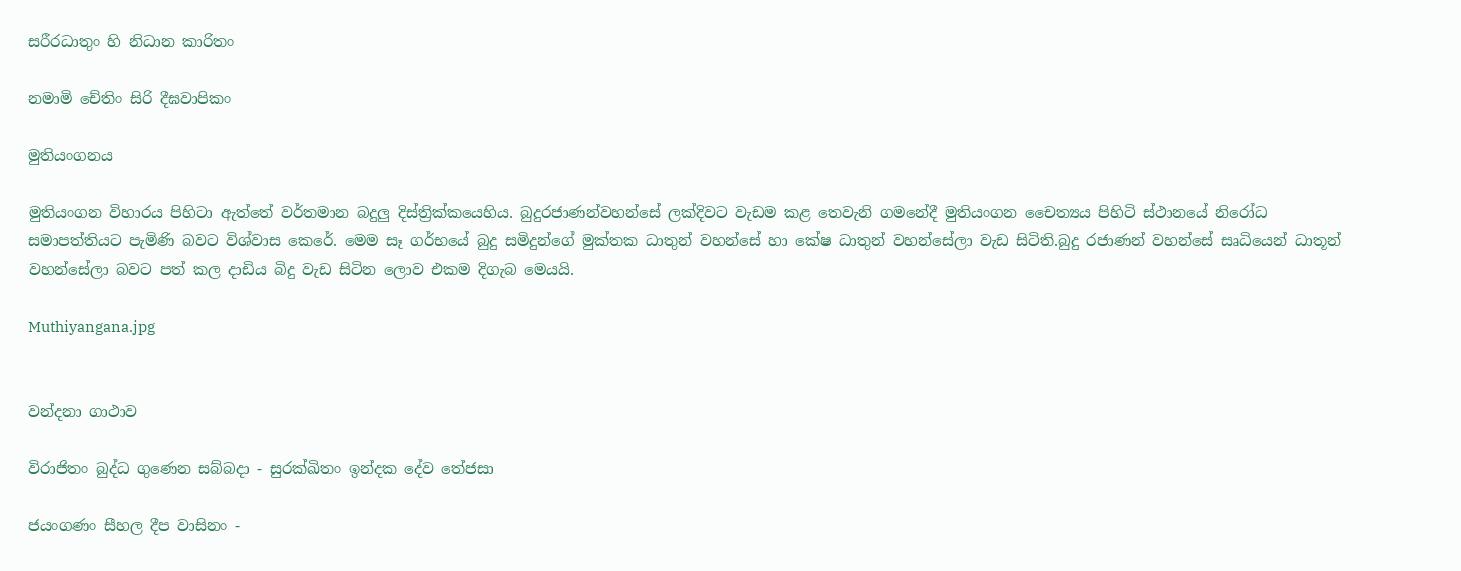සරීරධාතුං හි නිධාන කාරිතං

නමාමි චේතිං සිරි දීඝවාපිකං

මුතියංගනය

මුතියංගන විහාරය පිහිටා ඇත්තේ වර්තමාන බදුලු දිස්ත්‍රික්කයෙහිය. බුදුරජාණන්වහන්සේ ලක්දිවට වැඩම කළ තෙවැනි ගමනේදී මුතියංගන චෛත්‍යය පිහිටි ස්ථානයේ නිරෝධ සමාපත්තියට පැමිණි බවට විශ්වාස කෙරේ. මෙම සෑ ගර්භයේ බුදු සමිදුන්ගේ මුක්තක ධාතුන් වහන්සේ හා කේෂ ධාතුන් වහන්සේලා වැඩ සිටිති.බුදු රජාණන් වහන්සේ සෘධියෙන් ධාතූන් වහන්සේලා බවට පත් කල දාඩිය බිදු වැඩ සිටින ලොව එකම දිගැබ මෙයයි.

Muthiyangana.jpg


වන්දනා ගාථාව

විරාජිතං බුද්ධ ගුණෙන සබ්බදා - සුරක්ඛිතං ඉන්දක දේව තේජසා

ජයංගණං සීහල දීප වාසිනං -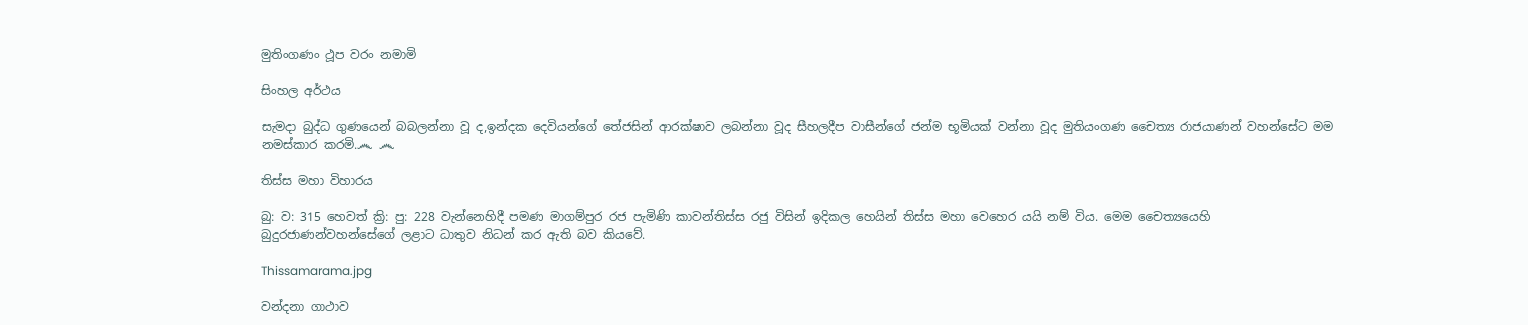මුතිංගණං ථූප වරං නමාමි

සිංහල අර්ථය

සැමදා බුද්ධ ගුණයෙන් බබලන්නා වූ ද,ඉන්දක දෙවියන්ගේ තේජසින් ආරක්ෂාව ලබන්නා වූද සීහලදීප වාසීන්ගේ ජන්ම භූමියක් වන්නා වූද මුතියංගණ චෛත්‍ය රාජයාණන් වහන්සේට මම නමස්කාර කරමි.෴ ෴

තිස්ස මහා විහාරය

බු: ව: 315 හෙවත් ක්‍රි: පු: 228 වැන්නෙහිදී පමණ මාගම්පුර රජ පැමිණි කාවන්තිස්ස රජු විසින් ඉදිකල හෙයින් තිස්ස මහා වෙහෙර යයි නම් විය. මෙම චෛත්‍යයෙහි බුදුරජාණන්වහන්සේගේ ලළා‍ට ධාතුව නිධන් කර ඇති බව කියවේ.

Thissamarama.jpg

වන්දනා ගාථාව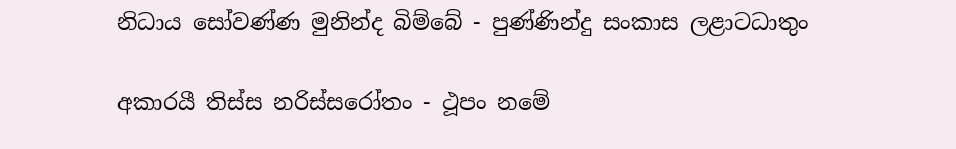නිධාය සෝවණ්ණ මුනින්ද බිම්බේ - පුණ්ණින්දු සංකාස ලළාටධාතුං

අකාරයී තිස්ස නරිස්සරෝතං - ථූපං ‍නමේ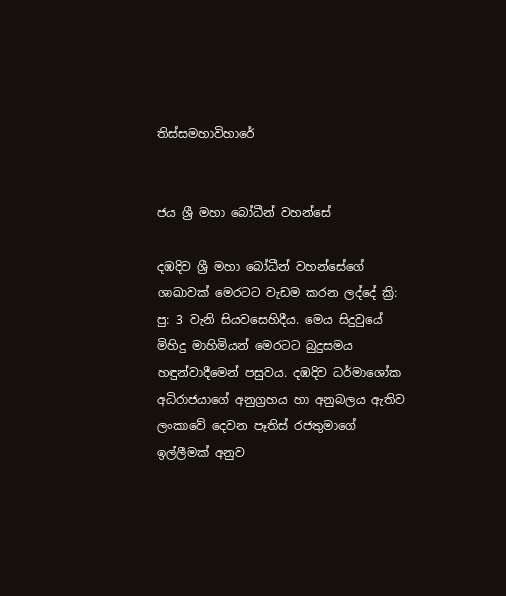තිස්සමහාවිහාරේ


ජය ශ්‍රී මහා බෝධීන් වහන්සේ

දඹදිව ශ්‍රී මහා බෝධීන් වහන්සේගේ ශාඛාවක් මෙරටට වැඩම කරන ලද්දේ ක්‍රි: පු: 3 වැනි සියවසෙහිදීය. මෙය සිදුවුයේ මිහිදු මාහිමියන් මෙරටට බුදුසමය හඳුන්වාදීමෙන් පසුවය. දඹදිව ධර්මා‍ශෝක අධිරාජයාගේ අනුග්‍රහය හා අනුබලය ඇතිව ලංකාවේ දෙවන පෑතිස් රජතුමාගේ ඉල්ලීමක් අනුව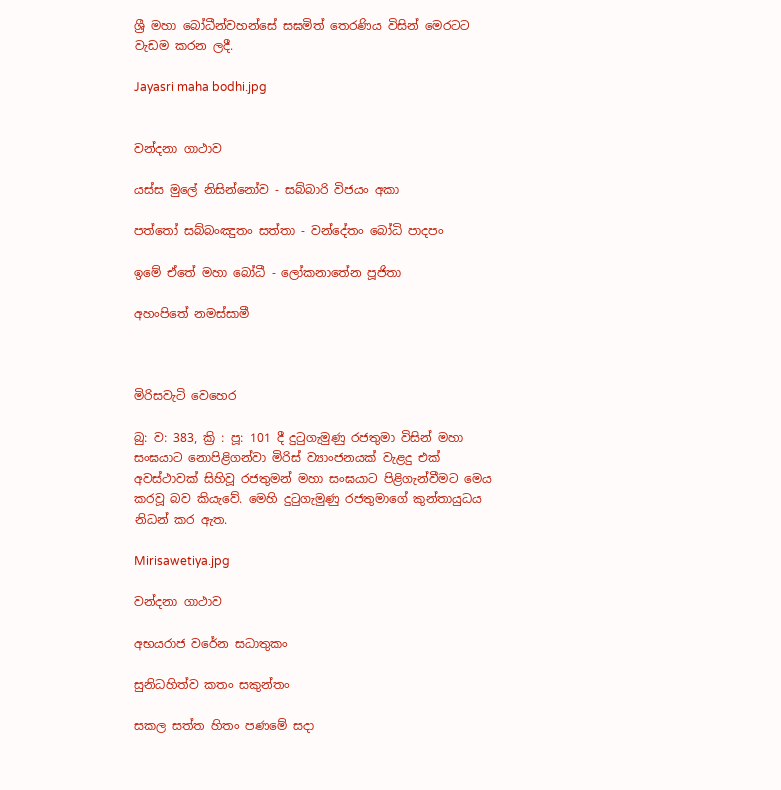ශ්‍රී මහා බෝධීන්වහන්සේ සඝමිත් තෙරණිය විසින් මෙරටට වැඩම කරන ලදී.

Jayasri maha bodhi.jpg


වන්දනා ගාථාව

යස්ස මුලේ නිසින්නෝව - සබ්බාරි විජයං අකා

පත්තෝ සබ්බංඤුතං සත්තා - වන්දේතං බෝධි පාදපං

ඉමේ ඒතේ මහා බෝධී - ලෝකනාතේන පූජිතා

අහංපිතේ නමස්සාමී



මිරිසවැටි වෙහෙර

බු: ව: 383, ක්‍රි : පූ: 101 දී දුටුගැමුණු රජතුමා විසින් මහා සංඝයාට නොපිළිගන්වා මිරිස් ව්‍යාංජනයක් වැළදු එක් අවස්ථාවක් සිහිවූ රජතුමන් මහා සංඝයාට පිළිගැන්වීමට මෙය කරවූ බව කියැවේ. මෙහි දුටුගැමුණු රජතුමාගේ කුන්තා‍යුධය නිධන් කර ඇත.

Mirisawetiya.jpg

වන්දනා ගාථාව

අභයරාජ වරේන සධාතුකං

සුනිධහිත්ව කතං සකුන්තං

සකල සත්ත හිතං පණමේ සදා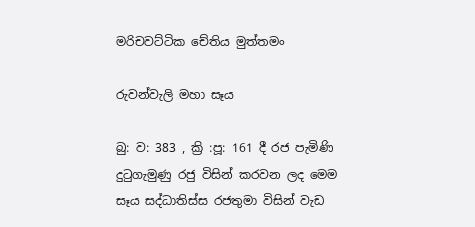මරිචවට්ටික චේතිය මුත්තමං

රුවන්වැලි මහා සෑය

බු: ව: 383 , ක්‍රි :පූ: 161 දී රජ පැමිණි දුටුගැමුණු රජු විසින් කරවන ලද මෙම සෑය සද්ධාතිස්ස රජතුමා විසින් වැඩ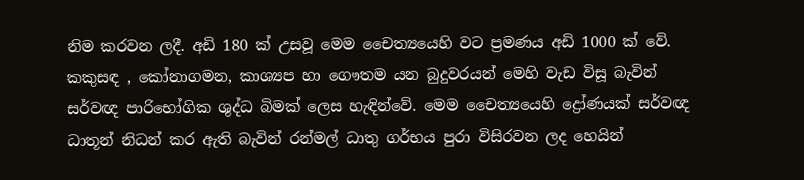නිම කරවන ලදී. අඩි 180 ක් උසවූ මෙම චෛත්‍යයෙහි ව‍‍ට ප්‍රමණය අඩි 1000 ක් වේ. කකුසඳ , කෝනාගමන, කාශ්‍යප හා ගෞතම යන බුදුවරයන් මෙහි වැඩ විසූ බැවින් සර්වඥ පාරිභෝගික ශුද්ධ බිමක් ලෙස හැඳින්වේ. මෙම චෛත්‍යයෙහි ද්‍රෝණයක් සර්වඥ ධාතූන් නිධන් කර ඇති බැවින් රන්මල් ධාතු ගර්භය පුරා විසිරවන ලද හෙයින්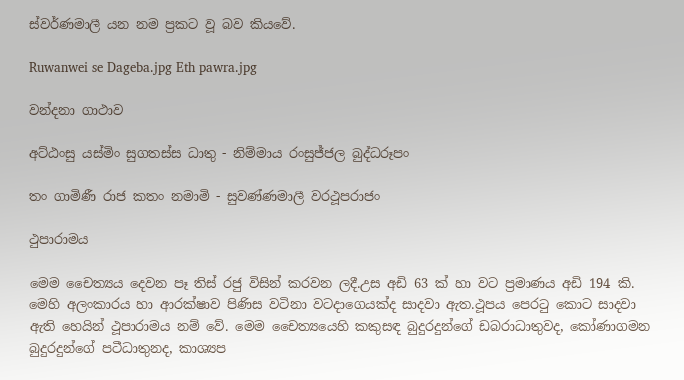ස්වර්ණමාලී යන නම ප්‍රකට වූ බව කියවේ.

Ruwanwei se Dageba.jpg Eth pawra.jpg

වන්දනා ගාථාව

අ‍ට්ඨංසු යස්මිං සුගතස්ස ධාතු - නිම්මාය රංසුජ්ජල බුද්ධරූපං

තං ගාමිණී රාජ කතං නමාමි - සුවණ්ණමාලී වරථූපරාජං

ථුපාරාමය

මෙම චෛත්‍යය දෙවන පෑ තිස් රජු විසින් කරවන ලදී.උස අඩි 63 ක් හා ව‍ට ප්‍රමාණය අඩි 194 කි. මෙහි අලංකාරය හා ආරක්ෂා‍ව පිණිස වටිනා වටදාගෙයක්ද සාදවා ඇත.ථූපය පෙරටු කොට සාදවා ඇති හෙයින් ථූපාරාමය නම් වේ. මෙම චෛත්‍යයෙහි කකුසඳ බුදුරදුන්ගේ ඩබරාධාතුවද, කෝණාගමන බුදුරදුන්ගේ පටීධාතුනද, කාශ්‍යප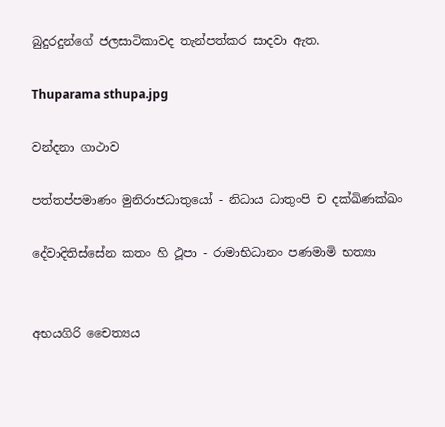බුදුරදුන්ගේ ජලසා‍ටිකාවද තැන්පත්කර සාදවා ඇත.

Thuparama sthupa.jpg

වන්දනා ගාථාව

පත්තප්පමාණං මුනිරාජධාතුයෝ - නිධාය ධාතුංපි ච දක්ඛිණක්ඛං

දේවාදිතිස්සේන කතං හි ථූපා - රාමාභිධානං පණමාමි භත්‍යා


අභයගිරි චෛත්‍යය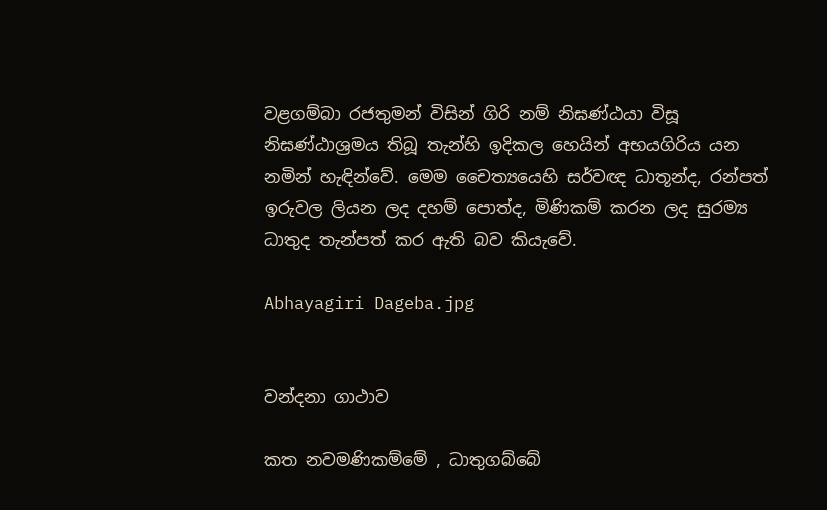වළගම්බා රජතුමන් විසින් ගිරි නම් නිඝණ්ඨයා විසූ නිඝණ්ඨාශ්‍රමය තිබූ තැන්හි ඉදිකල හෙයින් අභයගිරිය යන නමින් හැඳින්වේ. මෙම චෛත්‍යයෙහි සර්වඥ ධාතූන්ද, රන්පත් ඉරුවල ලියන ලද දහම් පොත්ද, මිණිකම් කරන ලද සුරම්‍ය ධාතුද තැන්පත් කර ඇති බව කියැවේ.

Abhayagiri Dageba.jpg


වන්දනා ගාථාව

කත නවමණිකම්මේ , ධාතුගබ්බේ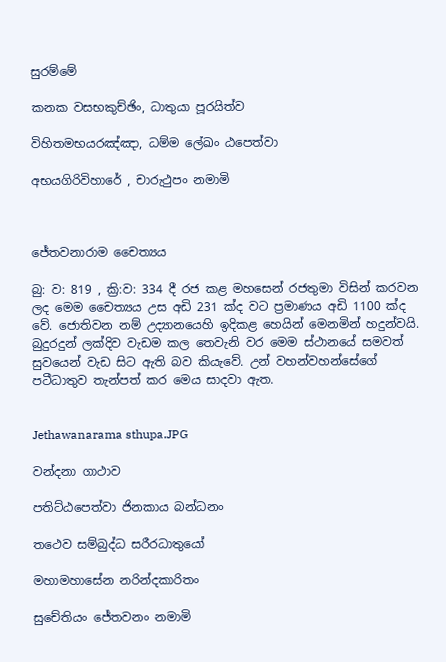සුරම්මේ

කනක වසභකුච්ඡිං, ධාතුයා පූරයිත්ව

විහිතමභයරඤ්ඤා, ධම්ම ලේඛං ඨපෙත්වා

අභයගිරිවිහාරේ , චාරුථුපං නමාමි



ජේතවනාරාම චෛත්‍යය

බු: ව: 819 , ක්‍රි:ව: 334 දී රජ කළ මහසෙන් රජතුමා විසින් කරවන ලද මෙම චෛත්‍යය උස අඩි 231 ක්ද වට ප්‍රමාණය අඩි 1100 ක්ද වේ. ජොතිවන නම් උද්‍යානයෙහි ඉදිකළ හෙයින් මෙනමින් හදුන්වයි. බුදුරදුන් ලක්දිව වැඩම කල තෙවැනි වර මෙම ස්ථානයේ සමවත් සුවයෙන් වැඩ සි‍ට ඇති බව කියැවේ. උන් වහන්වහන්සේගේ පටීධාතුව තැන්පත් කර මෙය සාදවා ඇත.


Jethawanarama sthupa.JPG

වන්දනා ගාථාව

පතිට්ඨපෙත්වා ජිනකාය බන්ධනං

ත‍ථෙව සම්බුද්ධ සරීරධාතුයෝ

මහාමහාසේන නරින්දකාරිතං

සුචේතියං ජේතවනං නමාමි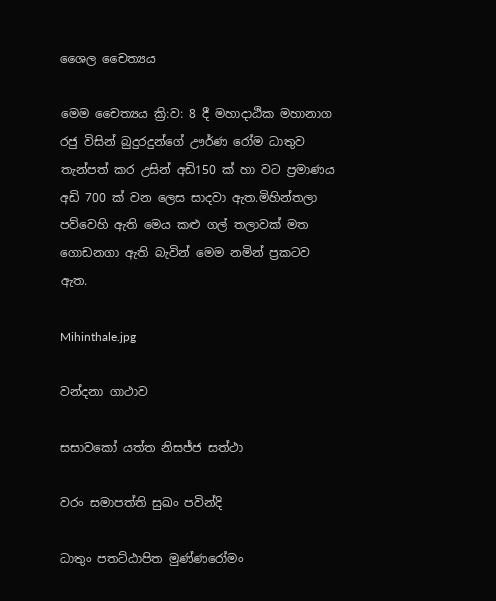ශෛල චෛත්‍යය

මෙම චෛත්‍යය ක්‍රි:ව: 8 දී මහාදාඨික මහානාග රජු විසින් බුදුරදුන්ගේ ඌර්ණ රෝම ධාතුව තැන්පත් කර උසින් අඩි150 ක් හා වට ප්‍රමාණය අඩි 700 ක් වන ලෙස සාදවා ඇත.මිහින්තලා පව්වෙහි ඇති මෙය කළු ගල් තලාවක් මත ගොඩනගා ඇති බැවින් මෙම නමින් ප්‍රකටව ඇත.

Mihinthale.jpg

වන්දනා ගාථාව

සසාවකෝ යත්ත නිසජ්ජ සත්ථා

වරං සමාපත්ති සුඛං පවින්දි

ධාතුං පතට්ඨාපිත මුණ්ණරෝමං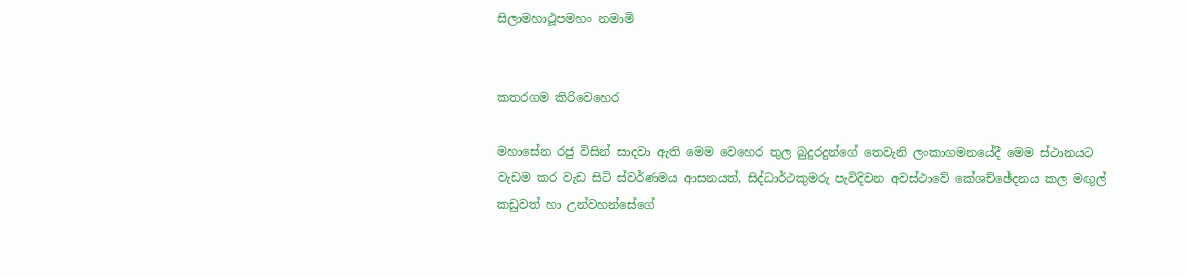සිලාමහාථූපමහං නමාමි


කතරගම කිරිවෙහෙර

මහාසේන රජු විසින් සාදවා ඇති මෙම වෙහෙර තුල බුදුරදුන්ගේ තෙවැනි ලංකාගමනයේදී මෙම ස්ථානයට වැඩම කර වැඩ සිටි ස්වර්ණමය ආසනයත්, සිද්ධාර්ථකුමරු පැවිදිවන අවස්ථාවේ කේශච්ඡේදනය කල මඟුල් කඩුවත් හා උන්වහන්සේගේ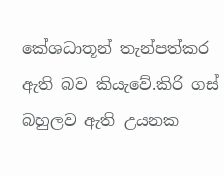කේශධාතූන් තැන්පත්කර ඇති බව කියැවේ.කිරි ගස් බහුලව ඇති උයනක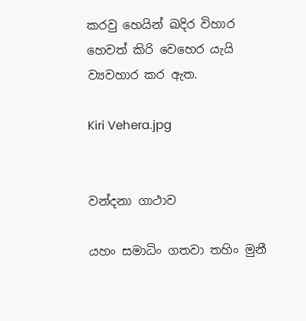කරවු හෙයින් ඛදිර විහාර හෙවත් කිරි වෙහෙර යැයි ව්‍යවහාර කර ඇත.

Kiri Vehera.jpg


වන්දනා ගාථාව

යහං සමාධිං ගතවා තහිං මුනී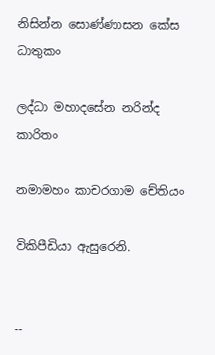නිසින්න සොණ්ණාසන කේස ධාතුකං

ලද්ධා මහාදසේන නරින්ද කාරිතං

නමාමහං කාචරගාම චේතියං

විකිපීඩියා ඇසුරෙනි.


--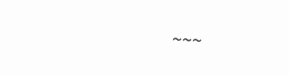~~~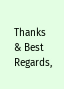Thanks & Best Regards,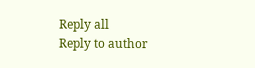Reply all
Reply to author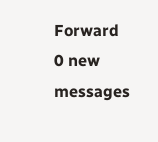Forward
0 new messages